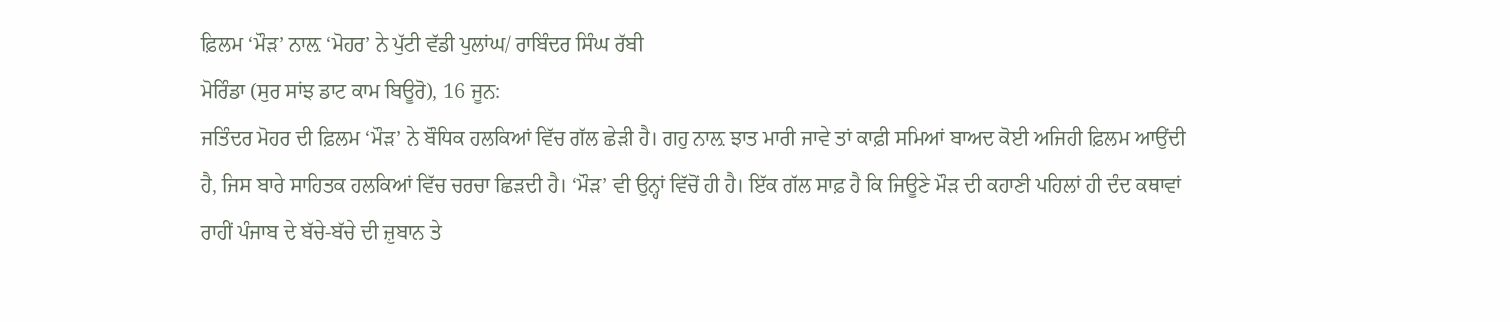ਫ਼ਿਲਮ ‘ਮੌੜ’ ਨਾਲ਼ ‘ਮੋਹਰ’ ਨੇ ਪੁੱਟੀ ਵੱਡੀ ਪੁਲਾਂਘ/ ਰਾਬਿੰਦਰ ਸਿੰਘ ਰੱਬੀ
ਮੋਰਿੰਡਾ (ਸੁਰ ਸਾਂਝ ਡਾਟ ਕਾਮ ਬਿਊਰੋ), 16 ਜੂਨ:
ਜਤਿੰਦਰ ਮੋਹਰ ਦੀ ਫ਼ਿਲਮ ‘ਮੌੜ’ ਨੇ ਬੌਧਿਕ ਹਲਕਿਆਂ ਵਿੱਚ ਗੱਲ ਛੇੜੀ ਹੈ। ਗਹੁ ਨਾਲ਼ ਝਾਤ ਮਾਰੀ ਜਾਵੇ ਤਾਂ ਕਾਫ਼ੀ ਸਮਿਆਂ ਬਾਅਦ ਕੋਈ ਅਜਿਹੀ ਫ਼ਿਲਮ ਆਉਂਦੀ ਹੈ, ਜਿਸ ਬਾਰੇ ਸਾਹਿਤਕ ਹਲਕਿਆਂ ਵਿੱਚ ਚਰਚਾ ਛਿੜਦੀ ਹੈ। ‘ਮੌੜ’ ਵੀ ਉਨ੍ਹਾਂ ਵਿੱਚੋਂ ਹੀ ਹੈ। ਇੱਕ ਗੱਲ ਸਾਫ਼ ਹੈ ਕਿ ਜਿਊਣੇ ਮੌੜ ਦੀ ਕਹਾਣੀ ਪਹਿਲਾਂ ਹੀ ਦੰਦ ਕਥਾਵਾਂ ਰਾਹੀਂ ਪੰਜਾਬ ਦੇ ਬੱਚੇ-ਬੱਚੇ ਦੀ ਜ਼ੁਬਾਨ ਤੇ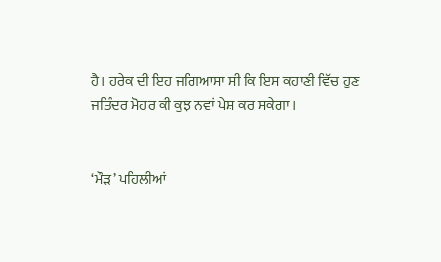ਹੈ। ਹਰੇਕ ਦੀ ਇਹ ਜਗਿਆਸਾ ਸੀ ਕਿ ਇਸ ਕਹਾਣੀ ਵਿੱਚ ਹੁਣ ਜਤਿੰਦਰ ਮੋਹਰ ਕੀ ਕੁਝ ਨਵਾਂ ਪੇਸ਼ ਕਰ ਸਕੇਗਾ।


‘ਮੌੜ’ ਪਹਿਲੀਆਂ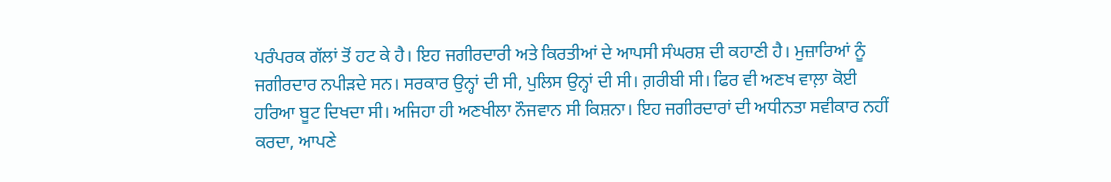ਪਰੰਪਰਕ ਗੱਲਾਂ ਤੋਂ ਹਟ ਕੇ ਹੈ। ਇਹ ਜਗੀਰਦਾਰੀ ਅਤੇ ਕਿਰਤੀਆਂ ਦੇ ਆਪਸੀ ਸੰਘਰਸ਼ ਦੀ ਕਹਾਣੀ ਹੈ। ਮੁਜ਼ਾਰਿਆਂ ਨੂੰ ਜਗੀਰਦਾਰ ਨਪੀੜਦੇ ਸਨ। ਸਰਕਾਰ ਉਨ੍ਹਾਂ ਦੀ ਸੀ, ਪੁਲਿਸ ਉਨ੍ਹਾਂ ਦੀ ਸੀ। ਗ਼ਰੀਬੀ ਸੀ। ਫਿਰ ਵੀ ਅਣਖ ਵਾਲ਼ਾ ਕੋਈ ਹਰਿਆ ਬੂਟ ਦਿਖਦਾ ਸੀ। ਅਜਿਹਾ ਹੀ ਅਣਖੀਲਾ ਨੌਜਵਾਨ ਸੀ ਕਿਸ਼ਨਾ। ਇਹ ਜਗੀਰਦਾਰਾਂ ਦੀ ਅਧੀਨਤਾ ਸਵੀਕਾਰ ਨਹੀਂ ਕਰਦਾ, ਆਪਣੇ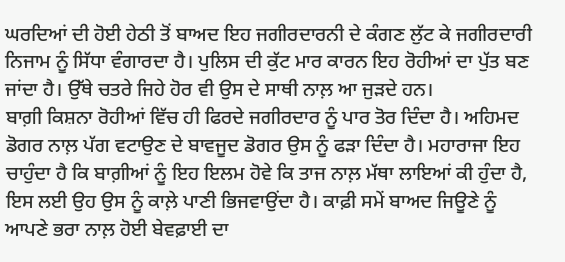ਘਰਦਿਆਂ ਦੀ ਹੋਈ ਹੇਠੀ ਤੋਂ ਬਾਅਦ ਇਹ ਜਗੀਰਦਾਰਨੀ ਦੇ ਕੰਗਣ ਲੁੱਟ ਕੇ ਜਗੀਰਦਾਰੀ ਨਿਜਾਮ ਨੂੰ ਸਿੱਧਾ ਵੰਗਾਰਦਾ ਹੈ। ਪੁਲਿਸ ਦੀ ਕੁੱਟ ਮਾਰ ਕਾਰਨ ਇਹ ਰੋਹੀਆਂ ਦਾ ਪੁੱਤ ਬਣ ਜਾਂਦਾ ਹੈ। ਉੱਥੇ ਚਤਰੇ ਜਿਹੇ ਹੋਰ ਵੀ ਉਸ ਦੇ ਸਾਥੀ ਨਾਲ਼ ਆ ਜੁੜਦੇ ਹਨ।
ਬਾਗ਼ੀ ਕਿਸ਼ਨਾ ਰੋਹੀਆਂ ਵਿੱਚ ਹੀ ਫਿਰਦੇ ਜਗੀਰਦਾਰ ਨੂੰ ਪਾਰ ਤੋਰ ਦਿੰਦਾ ਹੈ। ਅਹਿਮਦ ਡੋਗਰ ਨਾਲ਼ ਪੱਗ ਵਟਾਉਣ ਦੇ ਬਾਵਜੂਦ ਡੋਗਰ ਉਸ ਨੂੰ ਫੜਾ ਦਿੰਦਾ ਹੈ। ਮਹਾਰਾਜਾ ਇਹ ਚਾਹੁੰਦਾ ਹੈ ਕਿ ਬਾਗ਼ੀਆਂ ਨੂੰ ਇਹ ਇਲਮ ਹੋਵੇ ਕਿ ਤਾਜ ਨਾਲ਼ ਮੱਥਾ ਲਾਇਆਂ ਕੀ ਹੁੰਦਾ ਹੈ, ਇਸ ਲਈ ਉਹ ਉਸ ਨੂੰ ਕਾਲ਼ੇ ਪਾਣੀ ਭਿਜਵਾਉਂਦਾ ਹੈ। ਕਾਫ਼ੀ ਸਮੇਂ ਬਾਅਦ ਜਿਊਣੇ ਨੂੰ ਆਪਣੇ ਭਰਾ ਨਾਲ਼ ਹੋਈ ਬੇਵਫ਼ਾਈ ਦਾ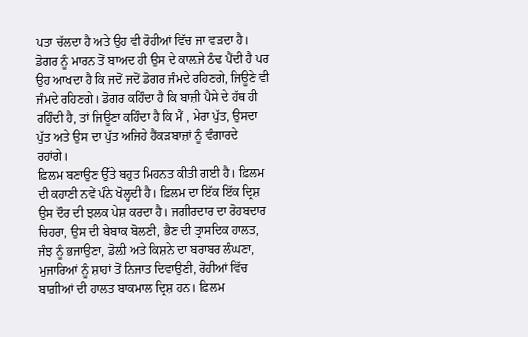ਪਤਾ ਚੱਲਦਾ ਹੈ ਅਤੇ ਉਹ ਵੀ ਰੋਹੀਆਂ ਵਿੱਚ ਜਾ ਵੜਦਾ ਹੈ। ਡੋਗਰ ਨੂੰ ਮਾਰਨ ਤੋਂ ਬਾਅਦ ਹੀ ਉਸ ਦੇ ਕਾਲ਼ਜੇ ਠੰਢ ਪੈਂਦੀ ਹੈ ਪਰ ਉਹ ਆਖਦਾ ਹੈ ਕਿ ਜਦੋਂ ਜਦੋਂ ਡੋਗਰ ਜੰਮਦੇ ਰਹਿਣਗੇ, ਜਿਊਣੇ ਵੀ ਜੰਮਦੇ ਰਹਿਣਗੇ। ਡੋਗਰ ਕਹਿੰਦਾ ਹੈ ਕਿ ਬਾਜ਼ੀ ਪੈਸੇ ਦੇ ਹੱਥ ਹੀ ਰਹਿੰਦੀ ਹੈ, ਤਾਂ ਜਿਊਣਾ ਕਹਿੰਦਾ ਹੈ ਕਿ ਮੈਂ , ਮੇਰਾ ਪੁੱਤ, ਉਸਦਾ ਪੁੱਤ ਅਤੇ ਉਸ ਦਾ ਪੁੱਤ ਅਜਿਹੇ ਹੈਂਕੜਬਾਜ਼ਾਂ ਨੂੰ ਵੰਗਾਰਦੇ ਰਹਾਂਗੇ।
ਫ਼ਿਲਮ ਬਣਾਉਣ ਉੱਤੇ ਬਹੁਤ ਮਿਹਨਤ ਕੀਤੀ ਗਈ ਹੈ। ਫ਼ਿਲਮ ਦੀ ਕਹਾਣੀ ਨਵੇਂ ਪੰਨੇ ਖੋਲ੍ਹਦੀ ਹੈ। ਫ਼ਿਲਮ ਦਾ ਇੱਕ ਇੱਕ ਦ੍ਰਿਸ਼ ਉਸ ਦੌਰ ਦੀ ਝਲਕ ਪੇਸ਼ ਕਰਦਾ ਹੈ। ਜਗੀਰਦਾਰ ਦਾ ਰੋਹਬਦਾਰ ਚਿਹਰਾ, ਉਸ ਦੀ ਬੇਬਾਕ ਬੋਲਣੀ, ਭੈਣ ਦੀ ਤ੍ਰਾਸਦਿਕ ਹਾਲਤ, ਜੰਝ ਨੂੰ ਭਜਾਉਣਾ, ਡੋਲ਼ੀ ਅਤੇ ਕਿਸ਼ਨੇ ਦਾ ਬਰਾਬਰ ਲੰਘਣਾ, ਮੁਜਾਰਿਆਂ ਨੂੰ ਸ਼ਾਹਾਂ ਤੋਂ ਨਿਜਾਤ ਦਿਵਾਉਣੀ, ਰੋਹੀਆਂ ਵਿੱਚ ਬਾਗ਼ੀਆਂ ਦੀ ਹਾਲਤ ਬਾਕਮਾਲ ਦ੍ਰਿਸ਼ ਹਨ। ਫ਼ਿਲਮ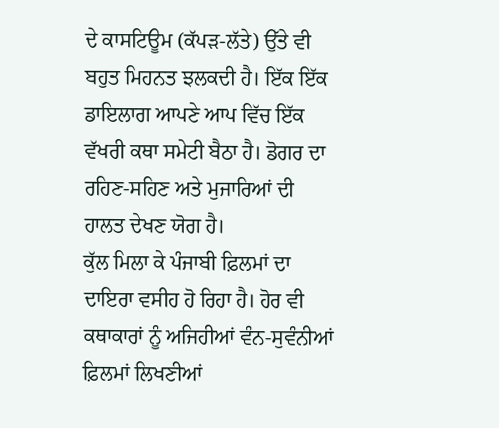ਦੇ ਕਾਸਟਿਊਮ (ਕੱਪੜ-ਲੱਤੇ) ਉੱਤੇ ਵੀ ਬਹੁਤ ਮਿਹਨਤ ਝਲਕਦੀ ਹੈ। ਇੱਕ ਇੱਕ ਡਾਇਲਾਗ ਆਪਣੇ ਆਪ ਵਿੱਚ ਇੱਕ ਵੱਖਰੀ ਕਥਾ ਸਮੇਟੀ ਬੈਠਾ ਹੈ। ਡੋਗਰ ਦਾ ਰਹਿਣ-ਸਹਿਣ ਅਤੇ ਮੁਜਾਰਿਆਂ ਦੀ ਹਾਲਤ ਦੇਖਣ ਯੋਗ ਹੈ।
ਕੁੱਲ ਮਿਲਾ ਕੇ ਪੰਜਾਬੀ ਫ਼ਿਲਮਾਂ ਦਾ ਦਾਇਰਾ ਵਸੀਹ ਹੋ ਰਿਹਾ ਹੈ। ਹੋਰ ਵੀ ਕਥਾਕਾਰਾਂ ਨੂੰ ਅਜਿਹੀਆਂ ਵੰਨ-ਸੁਵੰਨੀਆਂ ਫ਼ਿਲਮਾਂ ਲਿਖਣੀਆਂ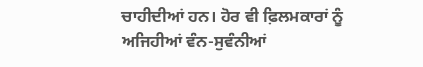ਚਾਹੀਦੀਆਂ ਹਨ। ਹੋਰ ਵੀ ਫ਼ਿਲਮਕਾਰਾਂ ਨੂੰ ਅਜਿਹੀਆਂ ਵੰਨ-ਸੁਵੰਨੀਆਂ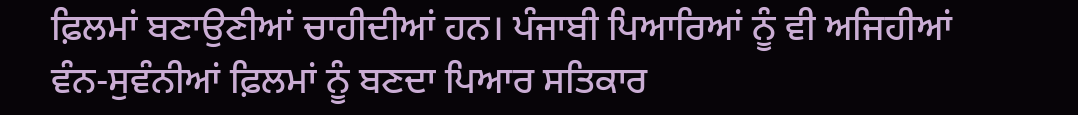ਫ਼ਿਲਮਾਂ ਬਣਾਉਣੀਆਂ ਚਾਹੀਦੀਆਂ ਹਨ। ਪੰਜਾਬੀ ਪਿਆਰਿਆਂ ਨੂੰ ਵੀ ਅਜਿਹੀਆਂ ਵੰਨ-ਸੁਵੰਨੀਆਂ ਫ਼ਿਲਮਾਂ ਨੂੰ ਬਣਦਾ ਪਿਆਰ ਸਤਿਕਾਰ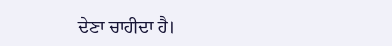ਦੇਣਾ ਚਾਹੀਦਾ ਹੈ।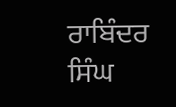ਰਾਬਿੰਦਰ ਸਿੰਘ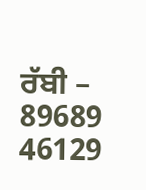ਰੱਬੀ – 89689 46129